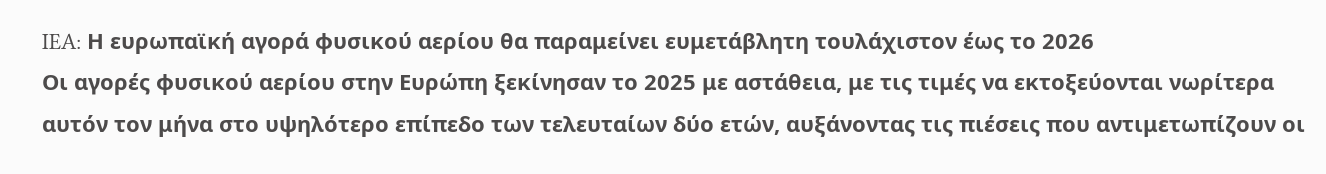IEA: Η ευρωπαϊκή αγορά φυσικού αερίου θα παραμείνει ευμετάβλητη τουλάχιστον έως το 2026
Οι αγορές φυσικού αερίου στην Ευρώπη ξεκίνησαν το 2025 με αστάθεια, με τις τιμές να εκτοξεύονται νωρίτερα αυτόν τον μήνα στο υψηλότερο επίπεδο των τελευταίων δύο ετών, αυξάνοντας τις πιέσεις που αντιμετωπίζουν οι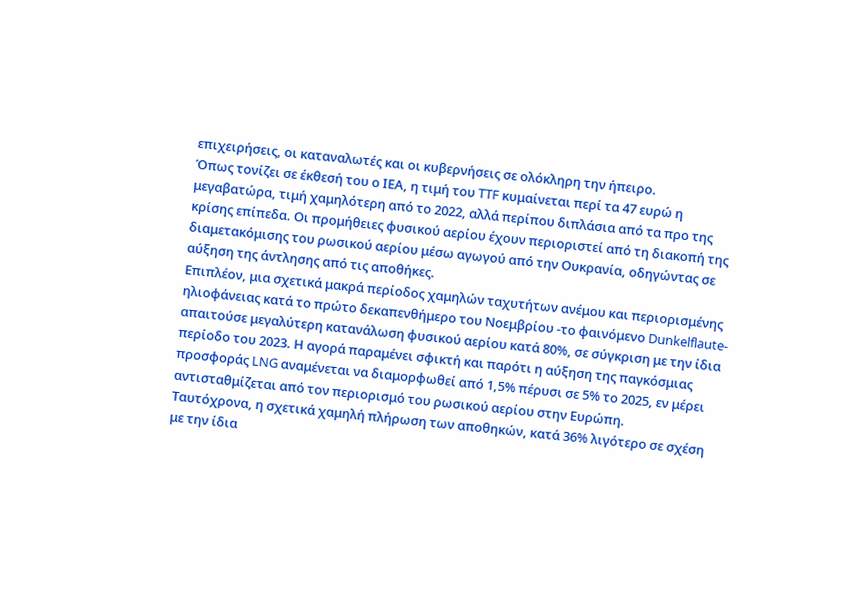επιχειρήσεις, οι καταναλωτές και οι κυβερνήσεις σε ολόκληρη την ήπειρο.
Όπως τονίζει σε έκθεσή του ο ΙΕΑ, η τιμή του TTF κυμαίνεται περί τα 47 ευρώ η μεγαβατώρα, τιμή χαμηλότερη από το 2022, αλλά περίπου διπλάσια από τα προ της κρίσης επίπεδα. Οι προμήθειες φυσικού αερίου έχουν περιοριστεί από τη διακοπή της διαμετακόμισης του ρωσικού αερίου μέσω αγωγού από την Ουκρανία, οδηγώντας σε αύξηση της άντλησης από τις αποθήκες.
Επιπλέον, μια σχετικά μακρά περίοδος χαμηλών ταχυτήτων ανέμου και περιορισμένης ηλιοφάνειας κατά το πρώτο δεκαπενθήμερο του Νοεμβρίου -το φαινόμενο Dunkelflaute- απαιτούσε μεγαλύτερη κατανάλωση φυσικού αερίου κατά 80%, σε σύγκριση με την ίδια περίοδο του 2023. Η αγορά παραμένει σφικτή και παρότι η αύξηση της παγκόσμιας προσφοράς LNG αναμένεται να διαμορφωθεί από 1,5% πέρυσι σε 5% το 2025, εν μέρει αντισταθμίζεται από τον περιορισμό του ρωσικού αερίου στην Ευρώπη.
Ταυτόχρονα, η σχετικά χαμηλή πλήρωση των αποθηκών, κατά 36% λιγότερο σε σχέση με την ίδια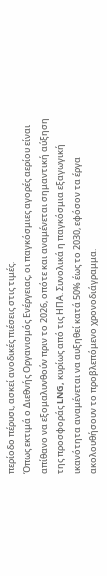περίοδο πέρυσι, ασκεί ανοδικές πιέσεις στις τιμές.
Όπως εκτιμά ο Διεθνής Οργανισμός Ενέργειας, οι παγκόσμιες αγορές αερίου είναι απίθανο να εξομαλυνθούν πριν το 2026, οπότε και αναμένεται σημαντική αύξηση της προσφοράς LNG, κυρίως από τις ΗΠΑ. Συνολικά η παγκόσμια εξαγωγική ικανότητα αναμένεται να αυξηθεί κατά 50% έως το 2030, εφόσον τα έργα ακολουθήσουν το προβλεπόμενο χρονοδιάγραμμα.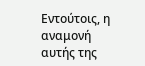Εντούτοις, η αναμονή αυτής της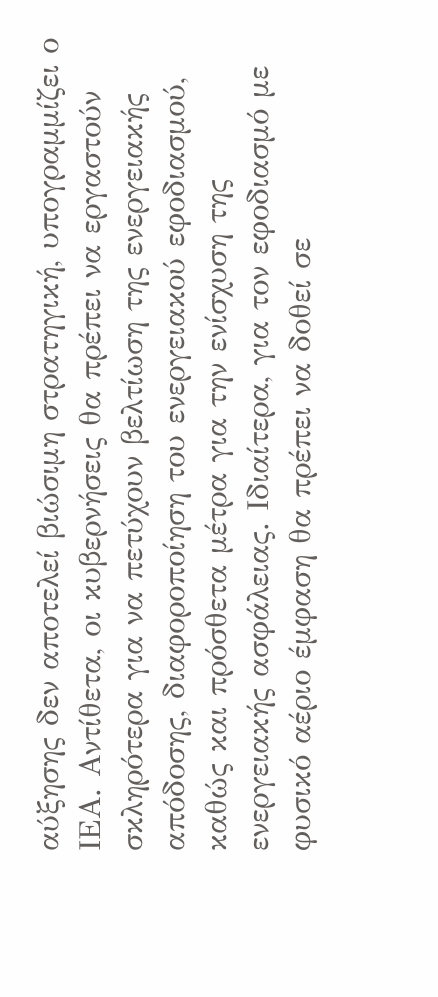αύξησης δεν αποτελεί βιώσιμη στρατηγική, υπογραμμίζει ο ΙΕΑ. Αντίθετα, οι κυβερνήσεις θα πρέπει να εργαστούν σκληρότερα για να πετύχουν βελτίωση της ενεργειακής απόδοσης, διαφοροποίηση του ενεργειακού εφοδιασμού, καθώς και πρόσθετα μέτρα για την ενίσχυση της ενεργειακής ασφάλειας. Ιδιαίτερα, για τον εφοδιασμό με φυσικό αέριο έμφαση θα πρέπει να δοθεί σε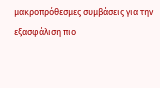μακροπρόθεσμες συμβάσεις για την εξασφάλιση πιο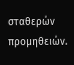σταθερών προμηθειών.